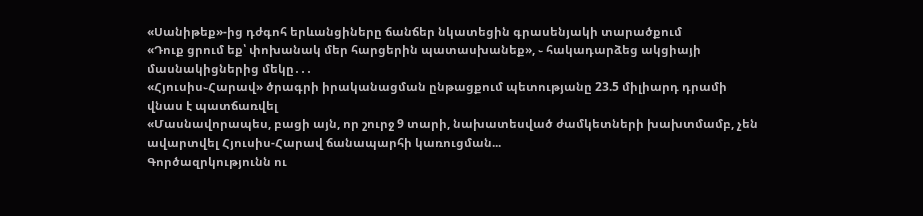«Սանիթեք»-ից դժգոհ երևանցիները ճանճեր նկատեցին գրասենյակի տարածքում
«Դուք ցրում եք՝ փոխանակ մեր հարցերին պատասխանեք», ֊ հակադարձեց ակցիայի մասնակիցներից մեկը․․․
«Հյուսիս֊Հարավ» ծրագրի իրականացման ընթացքում պետությանը 23.5 միլիարդ դրամի վնաս է պատճառվել
«Մասնավորապես, բացի այն, որ շուրջ 9 տարի, նախատեսված ժամկետների խախտմամբ, չեն ավարտվել Հյուսիս-Հարավ ճանապարհի կառուցման...
Գործազրկությունն ու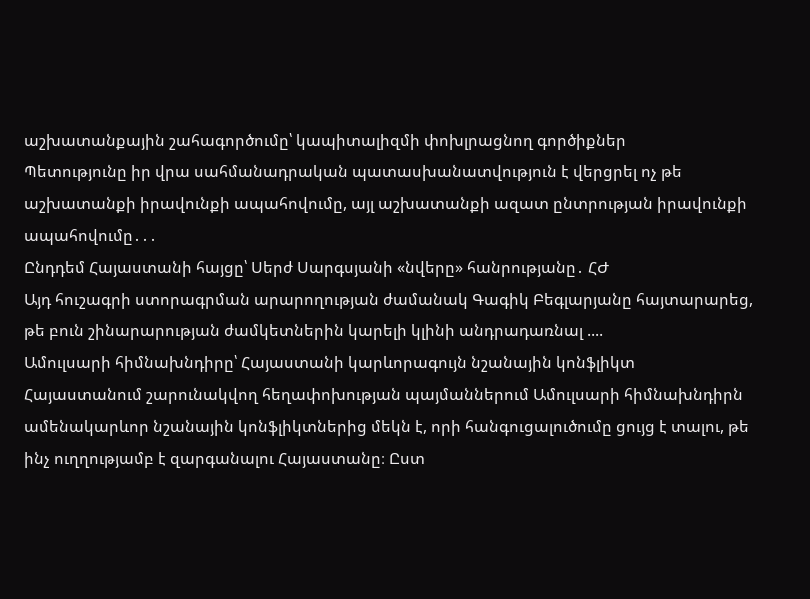աշխատանքային շահագործումը՝ կապիտալիզմի փոխլրացնող գործիքներ
Պետությունը իր վրա սահմանադրական պատասխանատվություն է վերցրել ոչ թե աշխատանքի իրավունքի ապահովումը, այլ աշխատանքի ազատ ընտրության իրավունքի ապահովումը․․․
Ընդդեմ Հայաստանի հայցը՝ Սերժ Սարգսյանի «նվերը» հանրությանը․ ՀԺ
Այդ հուշագրի ստորագրման արարողության ժամանակ Գագիկ Բեգլարյանը հայտարարեց, թե բուն շինարարության ժամկետներին կարելի կլինի անդրադառնալ ....
Ամուլսարի հիմնախնդիրը՝ Հայաստանի կարևորագույն նշանային կոնֆլիկտ
Հայաստանում շարունակվող հեղափոխության պայմաններում Ամուլսարի հիմնախնդիրն ամենակարևոր նշանային կոնֆլիկտներից մեկն է, որի հանգուցալուծումը ցույց է տալու, թե ինչ ուղղությամբ է զարգանալու Հայաստանը։ Ըստ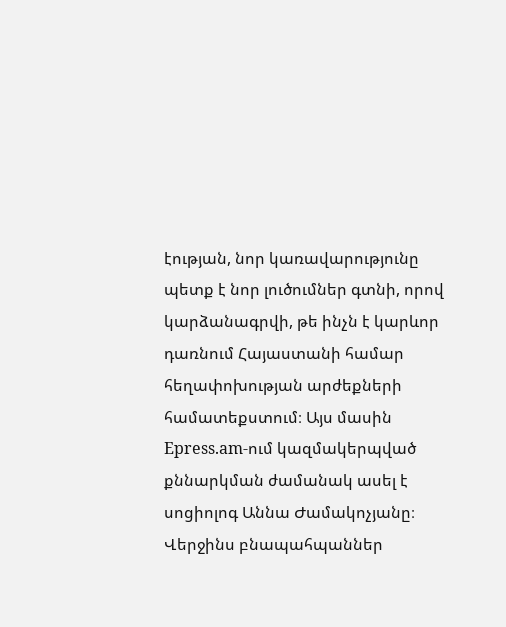էության, նոր կառավարությունը պետք է նոր լուծումներ գտնի, որով կարձանագրվի, թե ինչն է կարևոր դառնում Հայաստանի համար հեղափոխության արժեքների համատեքստում։ Այս մասին Epress.am-ում կազմակերպված քննարկման ժամանակ ասել է սոցիոլոգ Աննա Ժամակոչյանը։ Վերջինս բնապահպաններ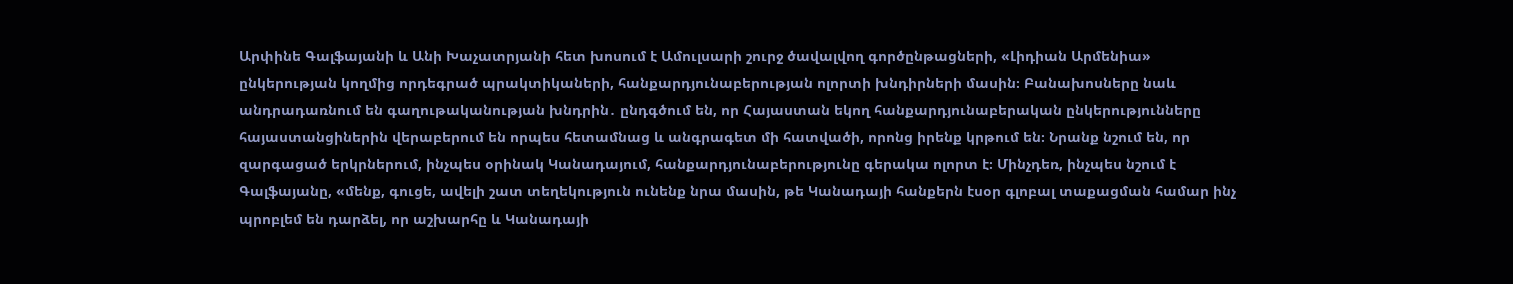Արփինե Գալֆայանի և Անի Խաչատրյանի հետ խոսում է Ամուլսարի շուրջ ծավալվող գործընթացների, «Լիդիան Արմենիա» ընկերության կողմից որդեգրած պրակտիկաների, հանքարդյունաբերության ոլորտի խնդիրների մասին։ Բանախոսները նաև անդրադառնում են գաղութականության խնդրին․ ընդգծում են, որ Հայաստան եկող հանքարդյունաբերական ընկերությունները հայաստանցիներին վերաբերում են որպես հետամնաց և անգրագետ մի հատվածի, որոնց իրենք կրթում են։ Նրանք նշում են, որ զարգացած երկրներում, ինչպես օրինակ Կանադայում, հանքարդյունաբերությունը գերակա ոլորտ է։ Մինչդեռ, ինչպես նշում է Գալֆայանը, «մենք, գուցե, ավելի շատ տեղեկություն ունենք նրա մասին, թե Կանադայի հանքերն էսօր գլոբալ տաքացման համար ինչ պրոբլեմ են դարձել, որ աշխարհը և Կանադայի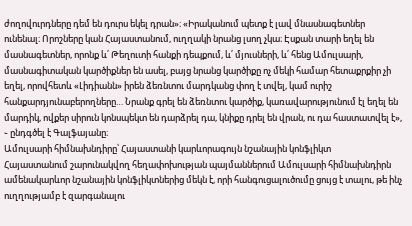ժողովուրդները դեմ են դուրս եկել դրան»։ «Իրականում պետք է լավ մնասնագետներ ունենալ։ Որոշները կան Հայաստանում, ուղղակի նրանց լսող չկա։ Էսքան տարի եղել են մասնագետներ, որոնք և՛ Թեղուտի հանքի դեպքում, և՛ մյուսների, և՛ հենց Ամուլսարի, մասնագիտական կարծիքներ են ասել, բայց նրանց կարծիքը ոչ մեկի համար հետաքրքիր չի եղել, որովհետև «Լիդիանն» իրեն ձեռնտու մարդկանց փող է տվել, կամ ուրիշ հանքարդյունաբերողները… Նրանք գրել են ձեռնտու կարծիք, կառավարությունում էլ եղել են մարդիկ, ովքեր սիրուն կոնսպեկտ են դարձրել դա, կնիքը դրել են վրան, ու դա հաստատվել է», ֊ ընդգծել է Գալֆայանը։
Ամուլսարի հիմնախնդիրը՝ Հայաստանի կարևորագույն նշանային կոնֆլիկտ
Հայաստանում շարունակվող հեղափոխության պայմաններում Ամուլսարի հիմնախնդիրն ամենակարևոր նշանային կոնֆլիկտներից մեկն է, որի հանգուցալուծումը ցույց է տալու, թե ինչ ուղղությամբ է զարգանալու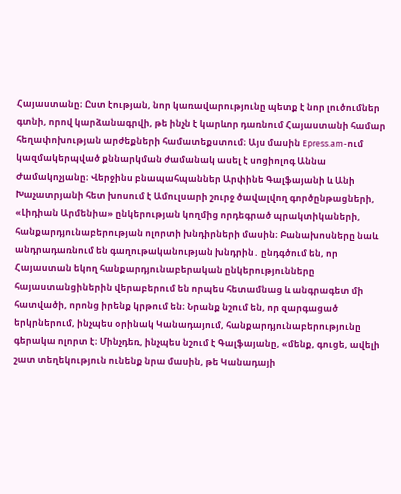Հայաստանը։ Ըստ էության, նոր կառավարությունը պետք է նոր լուծումներ գտնի, որով կարձանագրվի, թե ինչն է կարևոր դառնում Հայաստանի համար հեղափոխության արժեքների համատեքստում։ Այս մասին Epress.am-ում կազմակերպված քննարկման ժամանակ ասել է սոցիոլոգ Աննա Ժամակոչյանը։ Վերջինս բնապահպաններ Արփինե Գալֆայանի և Անի Խաչատրյանի հետ խոսում է Ամուլսարի շուրջ ծավալվող գործընթացների, «Լիդիան Արմենիա» ընկերության կողմից որդեգրած պրակտիկաների, հանքարդյունաբերության ոլորտի խնդիրների մասին։ Բանախոսները նաև անդրադառնում են գաղութականության խնդրին․ ընդգծում են, որ Հայաստան եկող հանքարդյունաբերական ընկերությունները հայաստանցիներին վերաբերում են որպես հետամնաց և անգրագետ մի հատվածի, որոնց իրենք կրթում են։ Նրանք նշում են, որ զարգացած երկրներում, ինչպես օրինակ Կանադայում, հանքարդյունաբերությունը գերակա ոլորտ է։ Մինչդեռ, ինչպես նշում է Գալֆայանը, «մենք, գուցե, ավելի շատ տեղեկություն ունենք նրա մասին, թե Կանադայի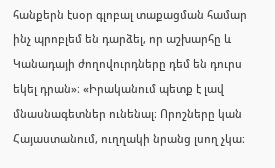հանքերն էսօր գլոբալ տաքացման համար ինչ պրոբլեմ են դարձել, որ աշխարհը և Կանադայի ժողովուրդները դեմ են դուրս եկել դրան»։ «Իրականում պետք է լավ մնասնագետներ ունենալ։ Որոշները կան Հայաստանում, ուղղակի նրանց լսող չկա։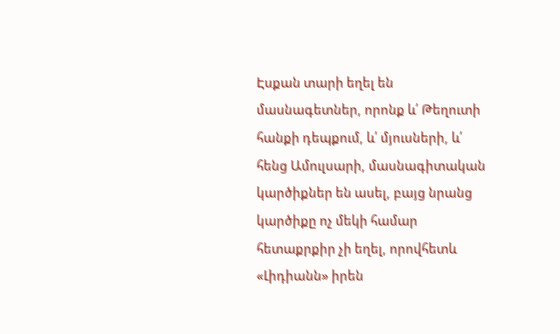Էսքան տարի եղել են մասնագետներ, որոնք և՛ Թեղուտի հանքի դեպքում, և՛ մյուսների, և՛ հենց Ամուլսարի, մասնագիտական կարծիքներ են ասել, բայց նրանց կարծիքը ոչ մեկի համար հետաքրքիր չի եղել, որովհետև «Լիդիանն» իրեն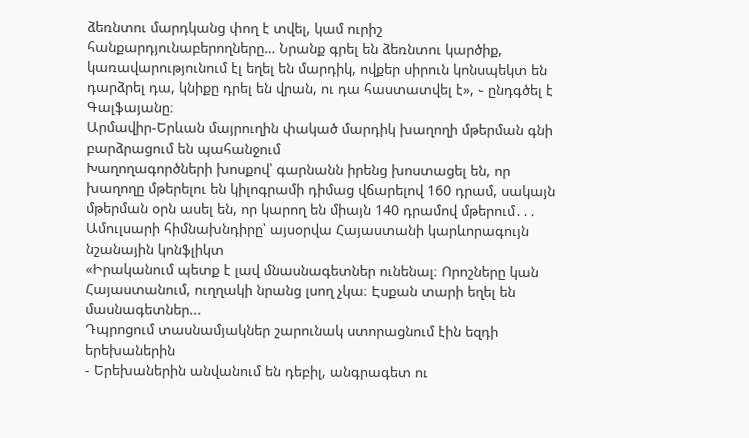ձեռնտու մարդկանց փող է տվել, կամ ուրիշ հանքարդյունաբերողները… Նրանք գրել են ձեռնտու կարծիք, կառավարությունում էլ եղել են մարդիկ, ովքեր սիրուն կոնսպեկտ են դարձրել դա, կնիքը դրել են վրան, ու դա հաստատվել է», ֊ ընդգծել է Գալֆայանը։
Արմավիր-Երևան մայրուղին փակած մարդիկ խաղողի մթերման գնի բարձրացում են պահանջում
Խաղողագործների խոսքով՝ գարնանն իրենց խոստացել են, որ խաղողը մթերելու են կիլոգրամի դիմաց վճարելով 160 դրամ, սակայն մթերման օրն ասել են, որ կարող են միայն 140 դրամով մթերում․․․
Ամուլսարի հիմնախնդիրը՝ այսօրվա Հայաստանի կարևորագույն նշանային կոնֆլիկտ
«Իրականում պետք է լավ մնասնագետներ ունենալ։ Որոշները կան Հայաստանում, ուղղակի նրանց լսող չկա։ Էսքան տարի եղել են մասնագետներ...
Դպրոցում տասնամյակներ շարունակ ստորացնում էին եզդի երեխաներին
- Երեխաներին անվանում են դեբիլ, անգրագետ ու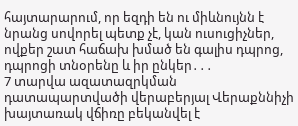հայտարարում, որ եզդի են ու միևնույնն է նրանց սովորել պետք չէ, կան ուսուցիչներ, ովքեր շատ հաճախ խմած են գալիս դպրոց, դպրոցի տնօրենը և իր ընկեր․․․
7 տարվա ազատազրկման դատապարտվածի վերաբերյալ Վերաքննիչի խայտառակ վճիռը բեկանվել է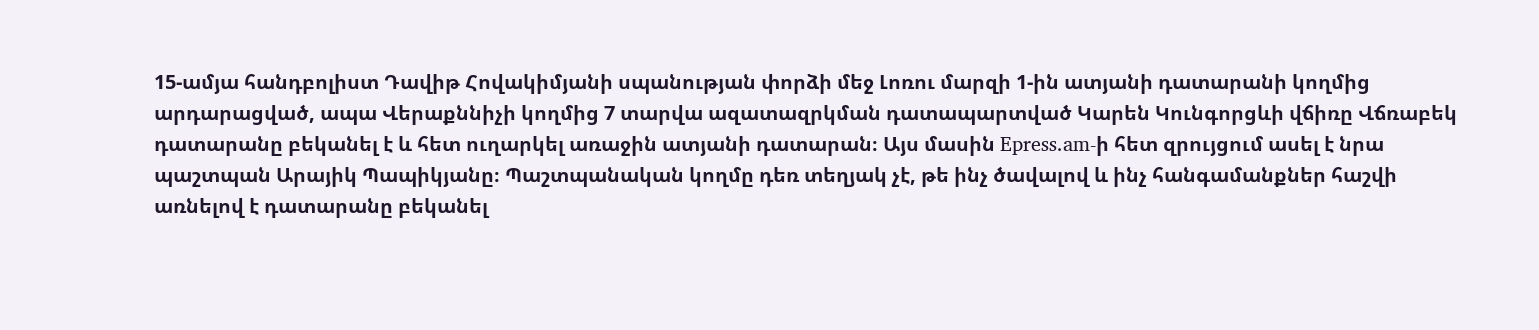15-ամյա հանդբոլիստ Դավիթ Հովակիմյանի սպանության փորձի մեջ Լոռու մարզի 1-ին ատյանի դատարանի կողմից արդարացված, ապա Վերաքննիչի կողմից 7 տարվա ազատազրկման դատապարտված Կարեն Կունգորցևի վճիռը Վճռաբեկ դատարանը բեկանել է և հետ ուղարկել առաջին ատյանի դատարան։ Այս մասին Epress.am-ի հետ զրույցում ասել է նրա պաշտպան Արայիկ Պապիկյանը։ Պաշտպանական կողմը դեռ տեղյակ չէ, թե ինչ ծավալով և ինչ հանգամանքներ հաշվի առնելով է դատարանը բեկանել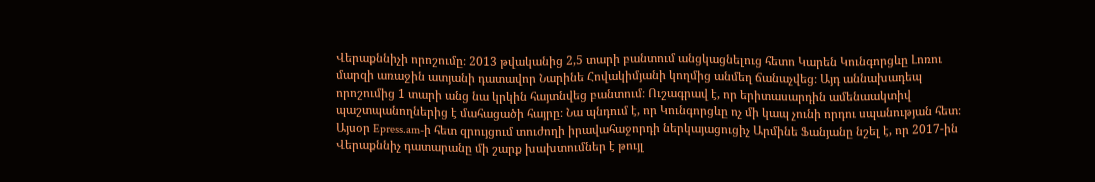Վերաքննիչի որոշումը։ 2013 թվականից 2,5 տարի բանտում անցկացնելուց հետո Կարեն Կունգորցևը Լոռու մարզի առաջին ատյանի դատավոր Նարինե Հովակիմյանի կողմից անմեղ ճանաչվեց։ Այդ աննախադեպ որոշումից 1 տարի անց նա կրկին հայտնվեց բանտում։ Ուշագրավ է, որ երիտասարդին ամենաակտիվ պաշտպանողներից է մահացածի հայրը։ Նա պնդում է, որ Կունգորցևը ոչ մի կապ չունի որդու սպանության հետ։ Այսօր Epress.am-ի հետ զրույցում տուժողի իրավահաջորդի ներկայացուցիչ Արմինե Ֆանյանը նշել է, որ 2017-ին Վերաքննիչ դատարանը մի շարք խախտումներ է թույլ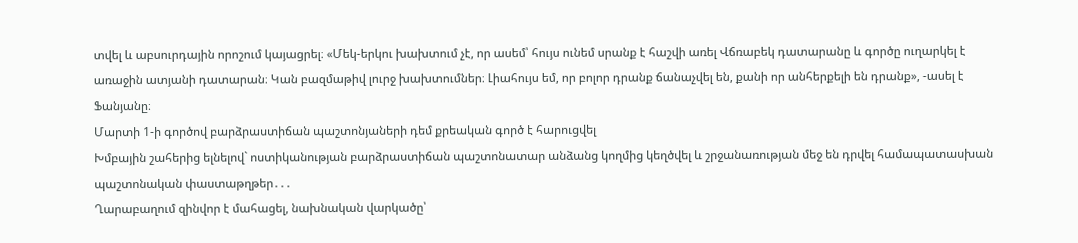տվել և աբսուրդային որոշում կայացրել։ «Մեկ-երկու խախտում չէ, որ ասեմ՝ հույս ունեմ սրանք է հաշվի առել Վճռաբեկ դատարանը և գործը ուղարկել է առաջին ատյանի դատարան։ Կան բազմաթիվ լուրջ խախտումներ։ Լիահույս եմ, որ բոլոր դրանք ճանաչվել են, քանի որ անհերքելի են դրանք», -ասել է Ֆանյանը։
Մարտի 1-ի գործով բարձրաստիճան պաշտոնյաների դեմ քրեական գործ է հարուցվել
Խմբային շահերից ելնելով` ոստիկանության բարձրաստիճան պաշտոնատար անձանց կողմից կեղծվել և շրջանառության մեջ են դրվել համապատասխան պաշտոնական փաստաթղթեր․․․
Ղարաբաղում զինվոր է մահացել, նախնական վարկածը՝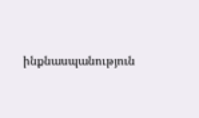ինքնասպանություն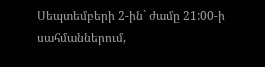Սեպտեմբերի 2-ին` ժամը 21:00-ի սահմաններում,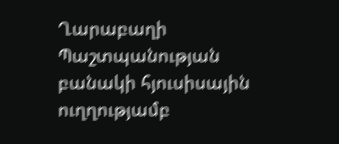Ղարաբաղի Պաշտպանության բանակի հյուսիսային ուղղությամբ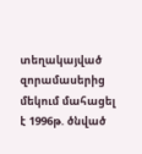տեղակայված զորամասերից մեկում մահացել է 1996թ. ծնված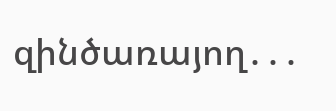զինծառայող․․․